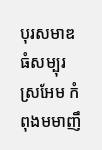បុរសមាឌធំសម្បុរស្រអែម កំពុងមមាញឹ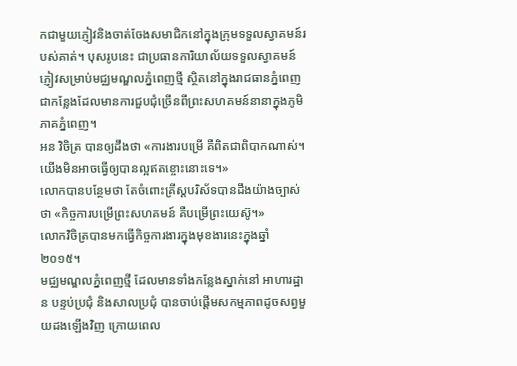កជាមួយភ្ញៀវនិងចាត់ចែងសមាជិកនៅក្នុងក្រុមទទួលស្វាគមន៍របស់គាត់។ បុសរូបនេះ ជាប្រធានការិយាល័យទទួលស្វាគមន៍ភ្ញៀវសម្រាប់មជ្ឈមណ្ឌលភ្នំពេញថ្មី ស្ថិតនៅក្នុងរាជធានភ្នំពេញ ជាកន្លែងដែលមានការជួបជុំច្រើនពីព្រះសហគមន៍នានាក្នុងភូមិភាគភ្នំពេញ។
អន វិចិត្រ បានឲ្យដឹងថា «ការងារបម្រើ គឺពិតជាពិបាកណាស់។ យើងមិនអាចធ្វើឲ្យបានល្អឥតខ្ចោះនោះទេ។»
លោកបានបន្ថែមថា តែចំពោះគ្រីស្តបរិស័ទបានដឹងយ៉ាងច្បាស់ថា «កិច្ចការបម្រើព្រះសហគមន៍ គឺបម្រើព្រះយេស៊ូ។»
លោកវិចិត្របានមកធ្វើកិច្ចការងារក្នុងមុខងារនេះក្នុងឆ្នាំ២០១៥។
មជ្ឈមណ្ឌលភ្នំពេញថ្មី ដែលមានទាំងកន្លែងស្នាក់នៅ អាហារដ្ឋាន បន្ទប់ប្រជុំ និងសាលប្រជុំ បានចាប់ផ្តើមសកម្មភាពដូចសព្វមួយដងឡើងវិញ ក្រោយពេល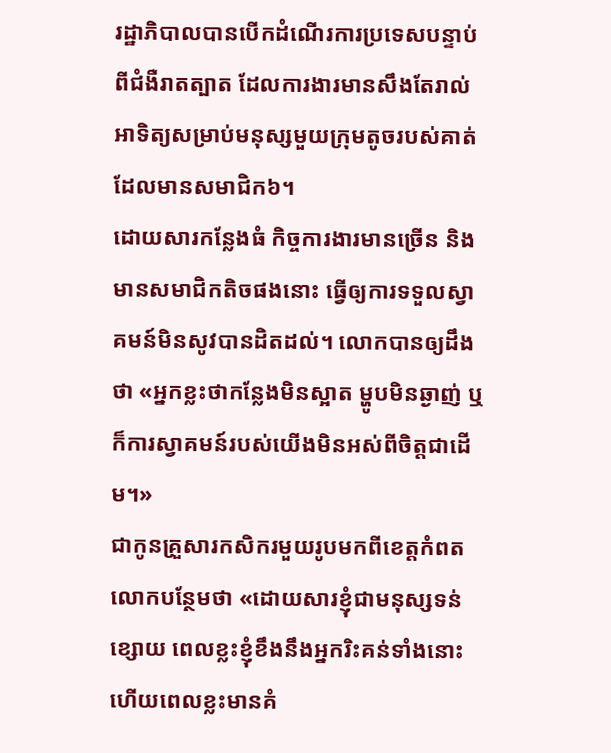រដ្ឋាភិបាលបានបើកដំណើរការប្រទេសបន្ទាប់ពីជំងឺរាតត្បាត ដែលការងារមានសឹងតែរាល់អាទិត្យសម្រាប់មនុស្សមួយក្រុមតូចរបស់គាត់ ដែលមានសមាជិក៦។
ដោយសារកន្លែងធំ កិច្ចការងារមានច្រើន និងមានសមាជិកតិចផងនោះ ធ្វើឲ្យការទទួលស្វាគមន៍មិនសូវបានដិតដល់។ លោកបានឲ្យដឹងថា «អ្នកខ្លះថាកន្លែងមិនស្អាត ម្ហូបមិនឆ្ងាញ់ ឬក៏ការស្វាគមន៍របស់យើងមិនអស់ពីចិត្តជាដើម។»
ជាកូនគ្រួសារកសិករមួយរូបមកពីខេត្តកំពត លោកបន្ថែមថា «ដោយសារខ្ញុំជាមនុស្សទន់ខ្សោយ ពេលខ្លះខ្ញុំខឹងនឹងអ្នករិះគន់ទាំងនោះ ហើយពេលខ្លះមានគំ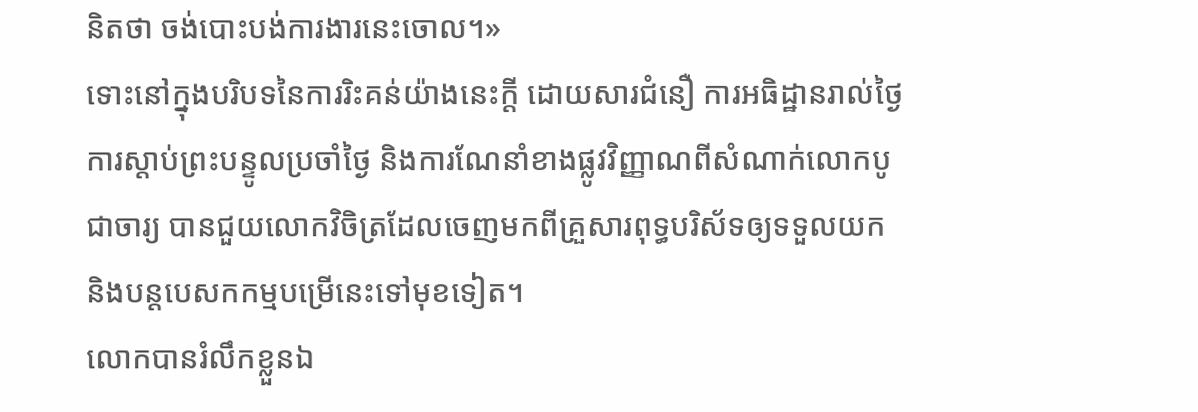និតថា ចង់បោះបង់ការងារនេះចោល។»
ទោះនៅក្នុងបរិបទនៃការរិះគន់យ៉ាងនេះក្តី ដោយសារជំនឿ ការអធិដ្ឋានរាល់ថ្ងៃ ការស្តាប់ព្រះបន្ទូលប្រចាំថ្ងៃ និងការណែនាំខាងផ្លូវវិញ្ញាណពីសំណាក់លោកបូជាចារ្យ បានជួយលោកវិចិត្រដែលចេញមកពីគ្រួសារពុទ្ធបរិស័ទឲ្យទទួលយកនិងបន្តបេសកកម្មបម្រើនេះទៅមុខទៀត។
លោកបានរំលឹកខ្លួនឯ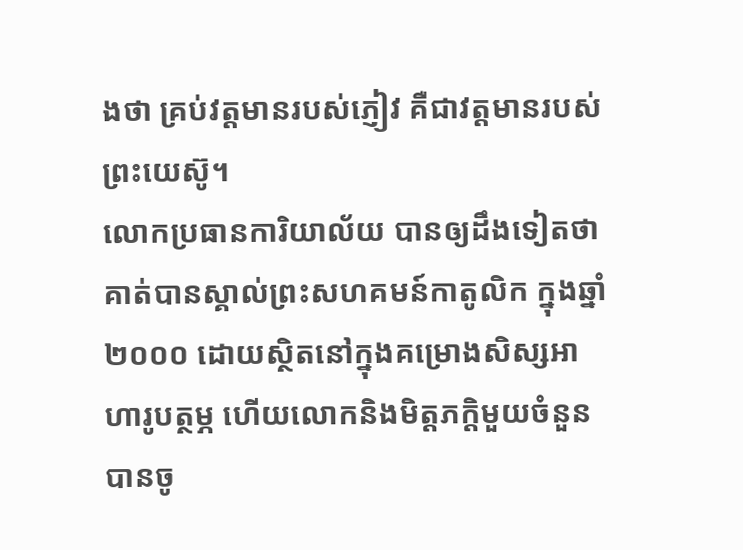ងថា គ្រប់វត្តមានរបស់ភ្ញៀវ គឺជាវត្តមានរបស់ព្រះយេស៊ូ។
លោកប្រធានការិយាល័យ បានឲ្យដឹងទៀតថា គាត់បានស្គាល់ព្រះសហគមន៍កាតូលិក ក្នុងឆ្នាំ ២០០០ ដោយស្ថិតនៅក្នុងគម្រោងសិស្សអាហារូបត្ថម្ភ ហើយលោកនិងមិត្តភក្តិមួយចំនួនបានចូ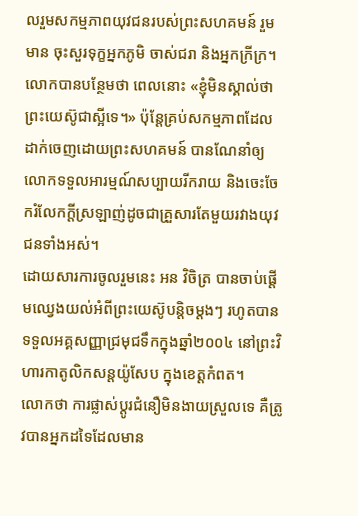លរួមសកម្មភាពយុវជនរបស់ព្រះសហគមន៍ រួមមាន ចុះសួរទុក្ខអ្នកភូមិ ចាស់ជរា និងអ្នកក្រីក្រ។
លោកបានបន្ថែមថា ពេលនោះ «ខ្ញុំមិនស្គាល់ថាព្រះយេស៊ូជាស្អីទេ។» ប៉ុន្តែគ្រប់សកម្មភាពដែលដាក់ចេញដោយព្រះសហគមន៍ បានណែនាំឲ្យលោកទទួលអារម្មណ៍សប្បាយរីករាយ និងចេះចែករំលែកក្តីស្រឡាញ់ដូចជាគ្រួសារតែមួយរវាងយុវជនទាំងអស់។
ដោយសារការចូលរួមនេះ អន វិចិត្រ បានចាប់ផ្តើមឈ្វេងយល់អំពីព្រះយេស៊ូបន្តិចម្តងៗ រហូតបានទទួលអគ្គសញ្ញាជ្រមុជទឹកក្នុងឆ្នាំ២០០៤ នៅព្រះវិហារកាតូលិកសន្តយ៉ូសែប ក្នុងខេត្តកំពត។
លោកថា ការផ្លាស់ប្តូរជំនឿមិនងាយស្រួលទេ គឺត្រូវបានអ្នកដទៃដែលមាន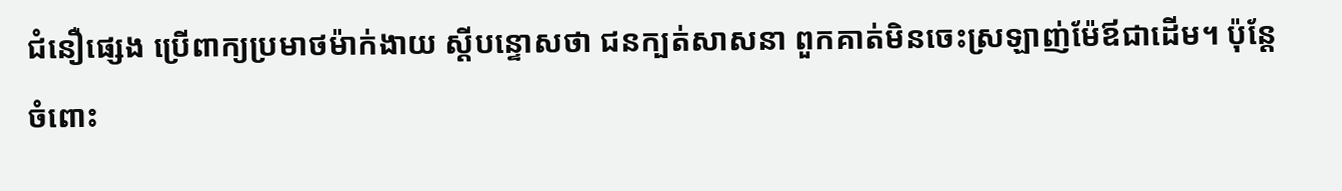ជំនឿផ្សេង ប្រើពាក្យប្រមាថម៉ាក់ងាយ ស្តីបន្ទោសថា ជនក្បត់សាសនា ពួកគាត់មិនចេះស្រឡាញ់ម៉ែឪជាដើម។ ប៉ុន្តែចំពោះ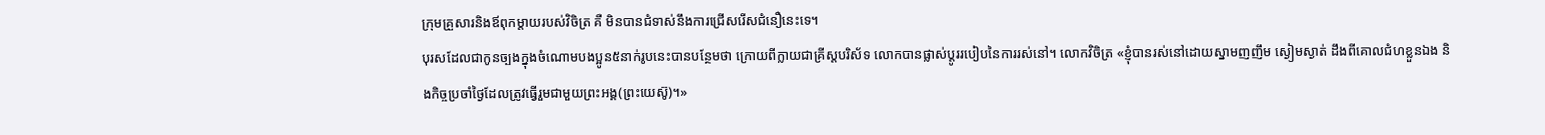ក្រុមគ្រួសារនិងឪពុកម្តាយរបស់វិចិត្រ គឺ មិនបានជំទាស់នឹងការជ្រើសរើសជំនឿនេះទេ។
បុរសដែលជាកូនច្បងក្នុងចំណោមបងប្អូន៥នាក់រូបនេះបានបន្ថែមថា ក្រោយពីក្លាយជាគ្រីស្តបរិស័ទ លោកបានផ្លាស់ប្តូររបៀបនៃការរស់នៅ។ លោកវិចិត្រ «ខ្ញុំបានរស់នៅដោយស្នាមញញឹម ស្ងៀមស្ងាត់ ដឹងពីគោលជំហខ្លួនឯង និងកិច្ចប្រចាំថ្ងៃដែលត្រូវធ្វើរួមជាមួយព្រះអង្គ(ព្រះយេស៊ូ)។»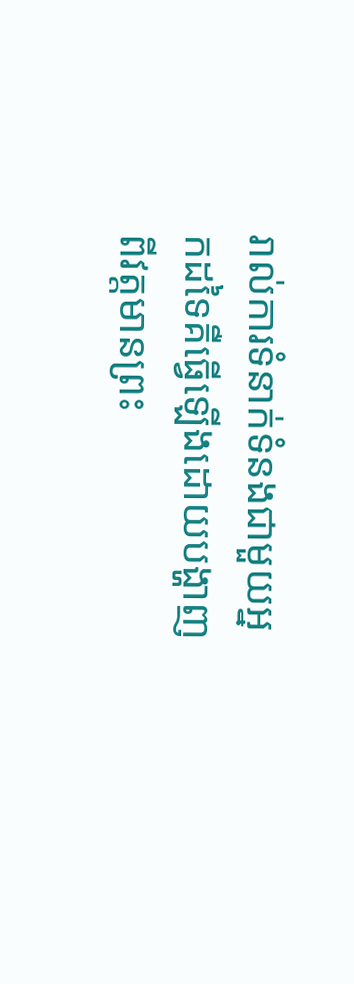រាល់ការទំនាក់ទំនងជាមួយអ្នកដទៃគឺធ្វើឡើងដោយបង្ហាញពីវត្តមានព្រះ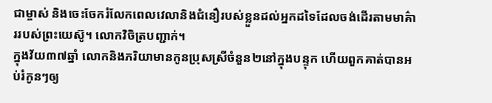ជាម្ចាស់ និងចេះចែករំលែកពេលវេលានិងជំនឿរបស់ខ្លួនដល់អ្នកដទៃដែលចង់ដើរតាមមាគ៌ាររបស់ព្រះយេស៊ូ។ លោកវិចិត្របញ្ជាក់។
ក្នុងវ័យ៣៧ឆ្នាំ លោកនិងភរិយាមានកូនប្រុសស្រីចំនួន២នៅក្នុងបន្ទុក ហើយពួកគាត់បានអប់រំកូនៗឲ្យ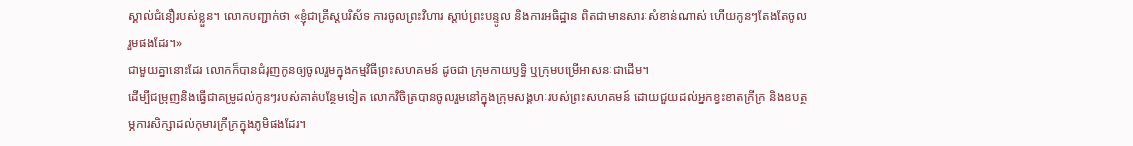ស្គាល់ជំនឿរបស់ខ្លួន។ លោកបញ្ជាក់ថា «ខ្ញុំជាគ្រីស្តបរិស័ទ ការចូលព្រះវិហារ ស្តាប់ព្រះបន្ទូល និងការអធិដ្ឋាន ពិតជាមានសារៈសំខាន់ណាស់ ហើយកូនៗតែងតែចូលរួមផងដែរ។»
ជាមួយគ្នានោះដែរ លោកក៏បានជំរុញកូនឲ្យចូលរួមក្នុងកម្មវិធីព្រះសហគមន៍ ដូចជា ក្រុមកាយឫទ្ធិ ឬក្រុមបម្រើអាសនៈជាដើម។
ដើម្បីជម្រុញនិងធ្វើជាគម្រូដល់កូនៗរបស់គាត់បន្ថែមទៀត លោកវិចិត្របានចូលរួមនៅក្នុងក្រុមសង្គហៈរបស់ព្រះសហគមន៍ ដោយជួយដល់អ្នកខ្វះខាតក្រីក្រ និងឧបត្ថម្ភការសិក្សាដល់កុមារក្រីក្រក្នុងភូមិផងដែរ។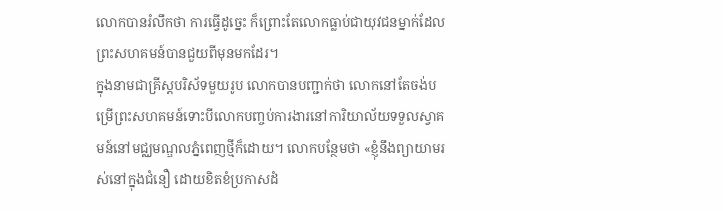លោកបានរំលឹកថា ការធ្វើដូច្នេះ ក៏ព្រោះតែលោកធ្លាប់ជាយុវជនម្នាក់ដែលព្រះសហគមន៍បានជួយពីមុនមកដែរ។
ក្នុងនាមជាគ្រីស្តបរិស័ទមួយរូប លោកបានបញ្ជាក់ថា លោកនៅតែចង់បម្រើព្រះសហគមន៍ទោះបីលោកបញ្ចប់ការងារនៅការិយាល័យទទួលស្វាគមន៍នៅមជ្ឈមណ្ឌលភ្នំពេញថ្មីក៏ដោយ។ លោកបន្ថែមថា «ខ្ញុំនឹងព្យាយាមរស់នៅក្នុងជំនឿ ដោយខិតខំប្រកាសដំ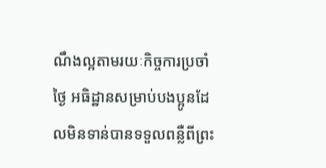ណឹងល្អតាមរយៈកិច្ចការប្រចាំថ្ងៃ អធិដ្ឋានសម្រាប់បងប្អូនដែលមិនទាន់បានទទួលពន្លឺពីព្រះ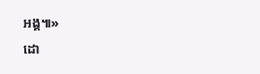អង្គ៕»
ដោ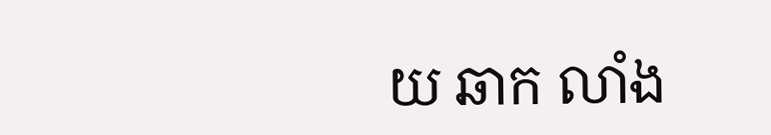យ ឆាក លាំង